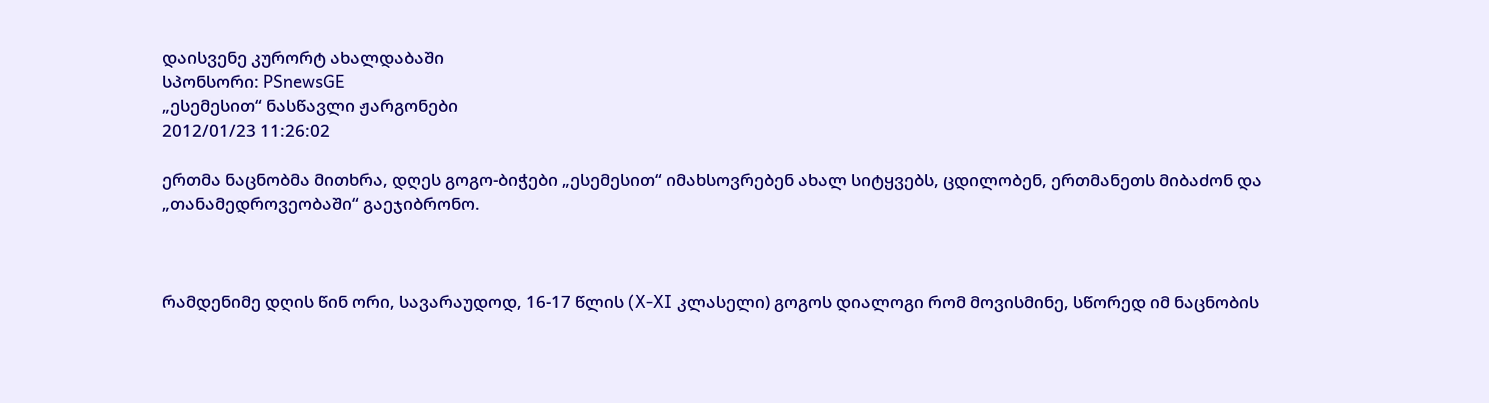დაისვენე კურორტ ახალდაბაში
სპონსორი: PSnewsGE
„ესემესით“ ნასწავლი ჟარგონები
2012/01/23 11:26:02

ერთმა ნაცნობმა მითხრა, დღეს გოგო-ბიჭები „ესემესით“ იმახსოვრებენ ახალ სიტყვებს, ცდილობენ, ერთმანეთს მიბაძონ და „თანამედროვეობაში“ გაეჯიბრონო.



რამდენიმე დღის წინ ორი, სავარაუდოდ, 16-17 წლის (X-XI კლასელი) გოგოს დიალოგი რომ მოვისმინე, სწორედ იმ ნაცნობის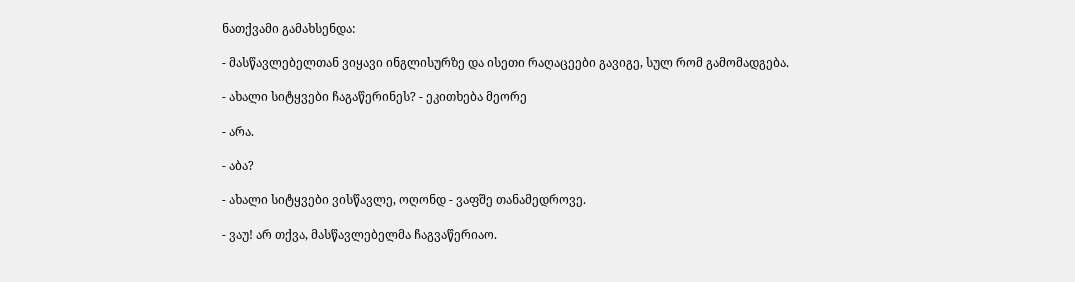ნათქვამი გამახსენდა:

- მასწავლებელთან ვიყავი ინგლისურზე და ისეთი რაღაცეები გავიგე, სულ რომ გამომადგება.

- ახალი სიტყვები ჩაგაწერინეს? - ეკითხება მეორე

- არა.

- აბა?

- ახალი სიტყვები ვისწავლე, ოღონდ - ვაფშე თანამედროვე.

- ვაუ! არ თქვა, მასწავლებელმა ჩაგვაწერიაო.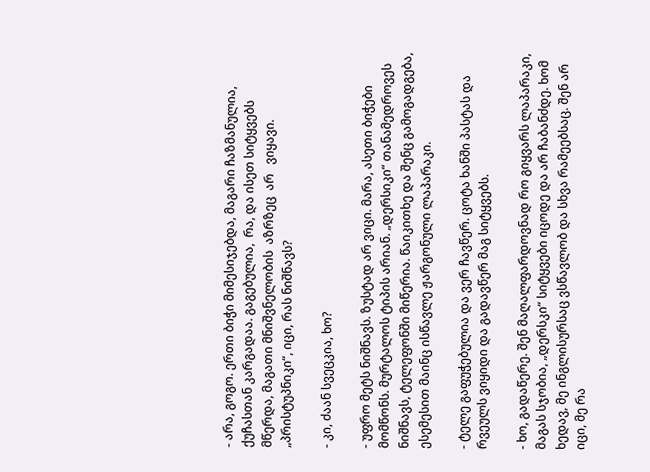- არა, გოგო. ერთი ბიჭი მიმესიჯებდა, მაგარი ჩაზმანულია, ქუჩასთან კარგადაა. გაგებულია,  რა, და ისეთ სიტყვებს  მწერდა, მაგათი მნიშვნელობის  აზრზეც  არ   ვიყავი.          „პრისტუპნიკი“, იცი, რას ნიშნავს?

- კი, ძაან სვეცკია, ხო?

- უფრო მეტს ნიშნავს. ზუსტად არ ვიცი. მარა, ასეთი ბიჭები მომწონს. მურტალოს ტიპის არიან. „დერსიკი“ თანამედროვეს ნიშნავს, ტელეფონში მიწერია. წაიკითხე და შენც გამოგადგება, ესემესით მაინც ისწავლე ჟარგონული ლაპარაკი.

- ტელე გაფუჭებულია და ვერ ჩავწერ. ცოტა ხანში პასტას და რვეულს ვიყიდი და გადავწერ მაგ სიტყვებს.

- ხო, გადაწერე. შენ მაღალფარდოვნად რო გიყვარს ლაპარაკი, მაგას სჯობია, „დერსკი“ სიტყვები იცოდე და არ ჩაბანძდე. ხომ ხედავ, მე ინგლისურსაც ვსწავლობ და სხვა რამეებსაც. შენ არ იცი, მე რა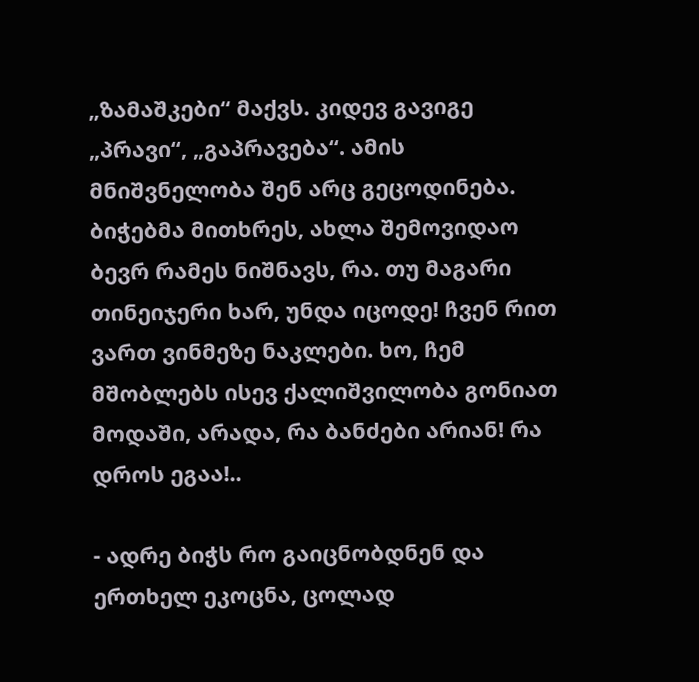„ზამაშკები“ მაქვს. კიდევ გავიგე „პრავი“, „გაპრავება“. ამის მნიშვნელობა შენ არც გეცოდინება. ბიჭებმა მითხრეს, ახლა შემოვიდაო ბევრ რამეს ნიშნავს, რა. თუ მაგარი თინეიჯერი ხარ, უნდა იცოდე! ჩვენ რით ვართ ვინმეზე ნაკლები. ხო, ჩემ მშობლებს ისევ ქალიშვილობა გონიათ მოდაში, არადა, რა ბანძები არიან! რა დროს ეგაა!..

- ადრე ბიჭს რო გაიცნობდნენ და ერთხელ ეკოცნა, ცოლად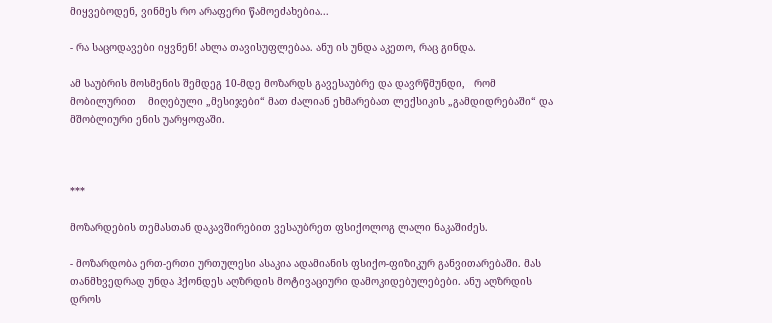მიყვებოდენ, ვინმეს რო არაფერი წამოეძახებია...

- რა საცოდავები იყვნენ! ახლა თავისუფლებაა. ანუ ის უნდა აკეთო, რაც გინდა.

ამ საუბრის მოსმენის შემდეგ 10-მდე მოზარდს გავესაუბრე და დავრწმუნდი,   რომ   მობილურით    მიღებული „მესიჯები“ მათ ძალიან ეხმარებათ ლექსიკის „გამდიდრებაში“ და მშობლიური ენის უარყოფაში.



***

მოზარდების თემასთან დაკავშირებით ვესაუბრეთ ფსიქოლოგ ლალი ნაკაშიძეს.

- მოზარდობა ერთ-ერთი ურთულესი ასაკია ადამიანის ფსიქო-ფიზიკურ განვითარებაში. მას თანმხვედრად უნდა ჰქონდეს აღზრდის მოტივაციური დამოკიდებულებები. ანუ აღზრდის დროს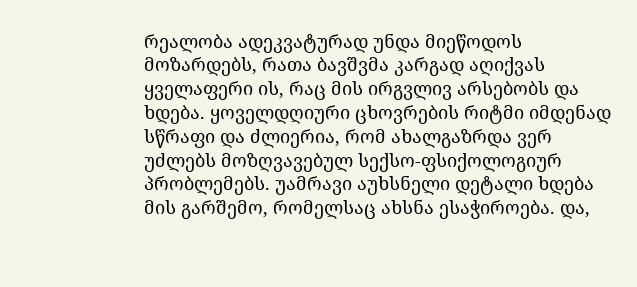რეალობა ადეკვატურად უნდა მიეწოდოს მოზარდებს, რათა ბავშვმა კარგად აღიქვას ყველაფერი ის, რაც მის ირგვლივ არსებობს და ხდება. ყოველდღიური ცხოვრების რიტმი იმდენად სწრაფი და ძლიერია, რომ ახალგაზრდა ვერ უძლებს მოზღვავებულ სექსო-ფსიქოლოგიურ პრობლემებს. უამრავი აუხსნელი დეტალი ხდება მის გარშემო, რომელსაც ახსნა ესაჭიროება. და,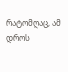რატომღაც, ამ დროს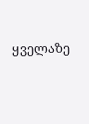ყველაზე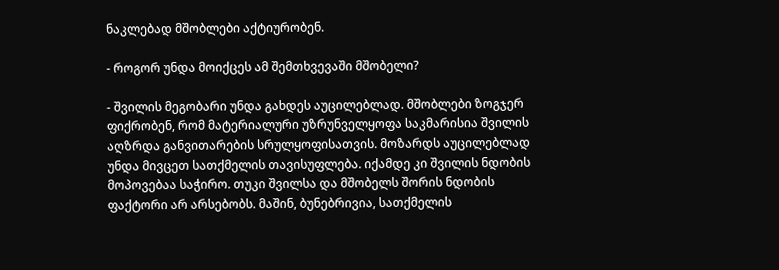ნაკლებად მშობლები აქტიურობენ.

- როგორ უნდა მოიქცეს ამ შემთხვევაში მშობელი?

- შვილის მეგობარი უნდა გახდეს აუცილებლად. მშობლები ზოგჯერ ფიქრობენ, რომ მატერიალური უზრუნველყოფა საკმარისია შვილის აღზრდა განვითარების სრულყოფისათვის. მოზარდს აუცილებლად უნდა მივცეთ სათქმელის თავისუფლება. იქამდე კი შვილის ნდობის მოპოვებაა საჭირო. თუკი შვილსა და მშობელს შორის ნდობის ფაქტორი არ არსებობს. მაშინ, ბუნებრივია, სათქმელის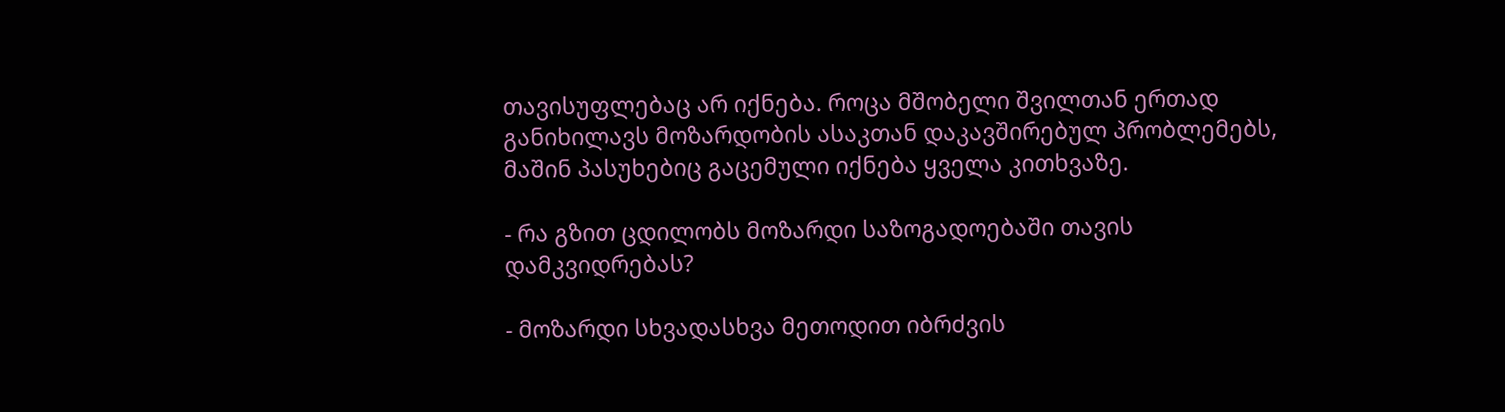თავისუფლებაც არ იქნება. როცა მშობელი შვილთან ერთად განიხილავს მოზარდობის ასაკთან დაკავშირებულ პრობლემებს, მაშინ პასუხებიც გაცემული იქნება ყველა კითხვაზე.

- რა გზით ცდილობს მოზარდი საზოგადოებაში თავის დამკვიდრებას?

- მოზარდი სხვადასხვა მეთოდით იბრძვის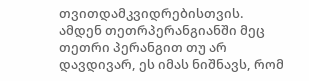თვითდამკვიდრებისთვის. ამდენ თეთრპერანგიანში მეც თეთრი პერანგით თუ არ დავდივარ, ეს იმას ნიშნავს, რომ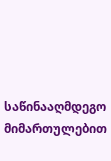საწინააღმდეგო მიმართულებით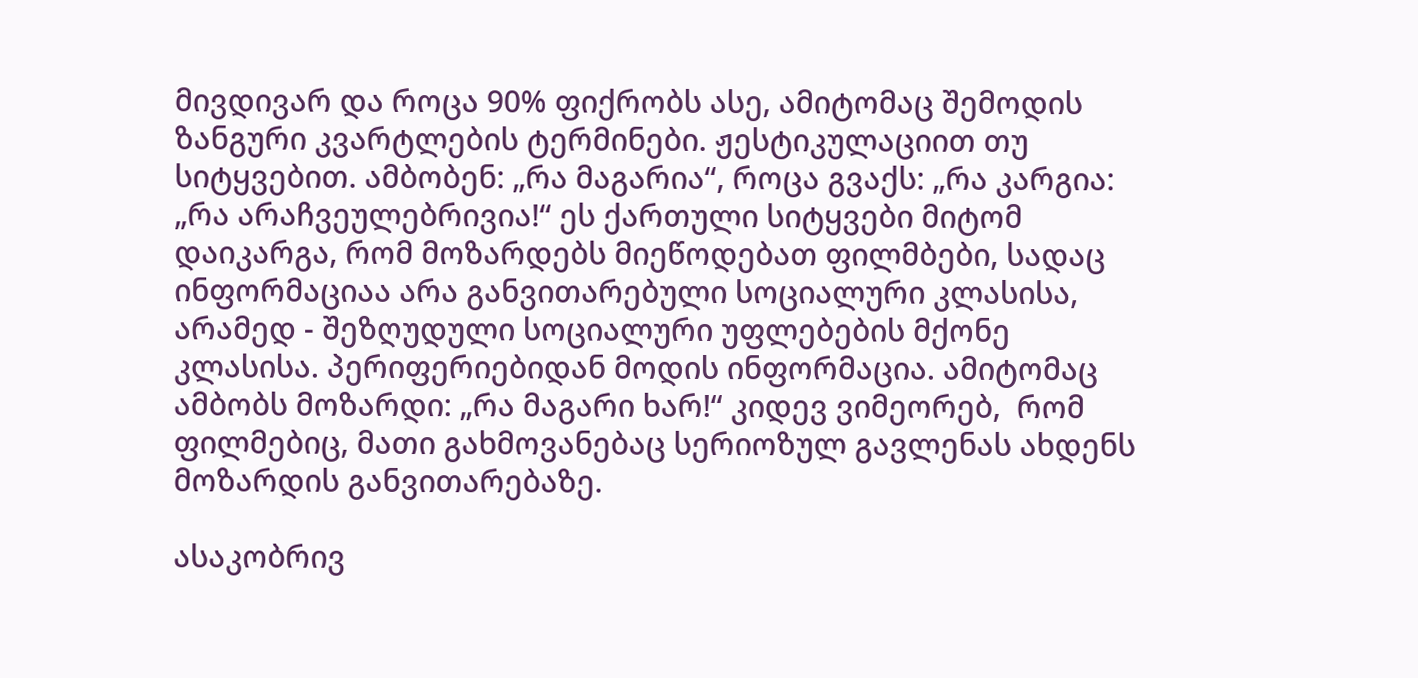მივდივარ და როცა 90% ფიქრობს ასე, ამიტომაც შემოდის ზანგური კვარტლების ტერმინები. ჟესტიკულაციით თუ სიტყვებით. ამბობენ: „რა მაგარია“, როცა გვაქს: „რა კარგია: „რა არაჩვეულებრივია!“ ეს ქართული სიტყვები მიტომ დაიკარგა, რომ მოზარდებს მიეწოდებათ ფილმბები, სადაც ინფორმაციაა არა განვითარებული სოციალური კლასისა, არამედ - შეზღუდული სოციალური უფლებების მქონე კლასისა. პერიფერიებიდან მოდის ინფორმაცია. ამიტომაც ამბობს მოზარდი: „რა მაგარი ხარ!“ კიდევ ვიმეორებ,  რომ ფილმებიც, მათი გახმოვანებაც სერიოზულ გავლენას ახდენს მოზარდის განვითარებაზე.

ასაკობრივ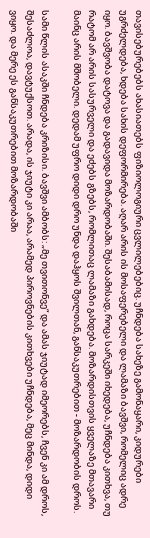თავისებურებებს ახასიათებს ფიზიოლოგიური ცვლილებებიც. უჩნდება სახეზე გამონაყარი, კიდურები უგრძელდება, ხდება სახის დეფორმირება. აღარ არის ის მოსაფერებელი და ლამაზი ბავშვი, რომელიც ადრე იყო. ბავშვობა დატოვა და გადავიდა მოზარდობაში. შესაბამისად, როცა სარკეში იხედება, უჩნდება კითხვა, თუ რატომ არ არის სასურველი და ეძებს გზებს, რომლითაც ლამაზი გახდება. მოზარდისთვის ყველაზე მთავარი მაინც არის მშობელი. დედამ უფრო დიდი დრო უნდა დაჰყოს შვილთან, განსაკუთრებით - მოზარდობის დროს.

სამი წლის ასაკში ჩნდება კრიზისი. ბავშვი ამბობს: „მე თვითონვე“ და ამას ჯიუტად იმეორებს, ჩვენ კი ამ დროს, შესაძლოა, დავტუქსოთ. არადა, ის ჯიუტი კი არაა, არამედ პიროვნების კითხვები უჩნდება, მეც მინდა, დიდი ვიყო. და მერე ეს განსაკუთრებით მოზარდობაში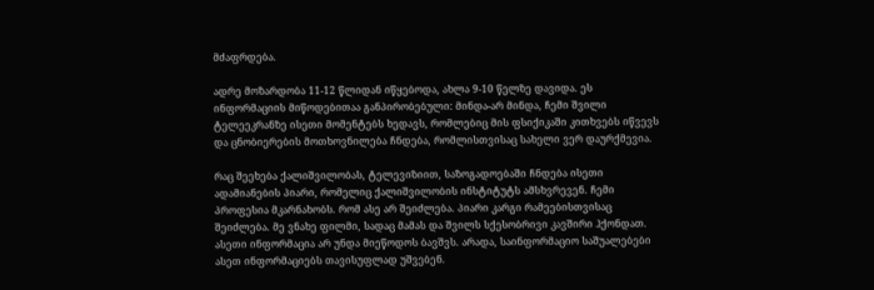მძაფრდება.

ადრე მოზარდობა 11-12 წლიდან იწყებოდა, ახლა 9-10 წელზე დავიდა. ეს ინფორმაციის მიწოდებითაა განპირობებული: მინდა-არ მინდა, ჩემი შვილი ტელეეკრანზე ისეთი მომენტებს ხედავს, რომლებიც მის ფსიქიკაში კითხვებს იწვევს და ცნობიერების მოთხოვნილება ჩნდება, რომლისთვისაც სახელი ვერ დაურქმევია.

რაც შეეხება ქალიშვილობას, ტელევიზიით, საზოგადოებაში ჩნდება ისეთი ადამიანების პიარი, რომელიც ქალიშვილობის ინსტიტუტს ამსხვრევენ. ჩემი პროფესია მკარნახობს. რომ ასე არ შეიძლება. პიარი კარგი რამეებისთვისაც შეიძლება. მე ვნახე ფილმი, სადაც მამას და შვილს სქესობრივი კავშირი ჰქონდათ. ასეთი ინფორმაცია არ უნდა მიეწოდოს ბავშვს. არადა, საინფორმაციო საშუალებები ასეთ ინფორმაციებს თავისუფლად უშვებენ.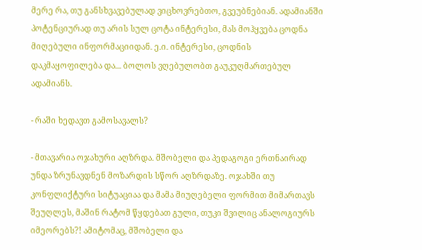მერე რა, თუ განსხვავებულად ვიცხოვრებთო, გვეუბნებიან. ადამიანში პოტენციურად თუ არის სულ ცოტა ინტერესი, მას მოჰყვება ცოდნა მიღებული ინფორმაციიდან. ე.ი. ინტერესი, ცოდნის დაკმაყოფილება და... ბოლოს ვღებულობთ გაუკუღმართებულ ადამიანს.

- რაში ხედავთ გამოსავალს?

- მთავარია ოჯახური აღზრდა. მშობელი და პედაგოგი ერთნაირად უნდა ზრუნავდნენ მოზარდის სწორ აღზრდაზე. ოჯახში თუ კონფლიქტური სიტუაციაა და მამა მიუღებელი ფორმით მიმართავს შეუღლეს, მაშინ რატომ წყდებათ გული, თუკი შვილიც ანალოგიურს იმეორებს?! ამიტომაც, მშობელი და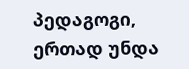პედაგოგი,  ერთად უნდა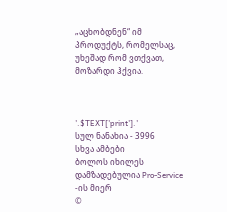„აცხობდნენ“ იმ პროდუქტს, რომელსაც, უხეშად რომ ვთქვათ, მოზარდი ჰქვია.



'.$TEXT['print'].'
სულ ნანახია - 3996
სხვა ამბები
ბოლოს იხილეს
დამზადებულია Pro-Service -ის მიერ
©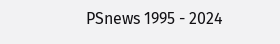PSnews 1995 - 2024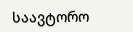საავტორო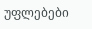უფლებები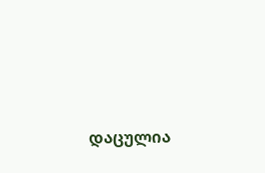დაცულია